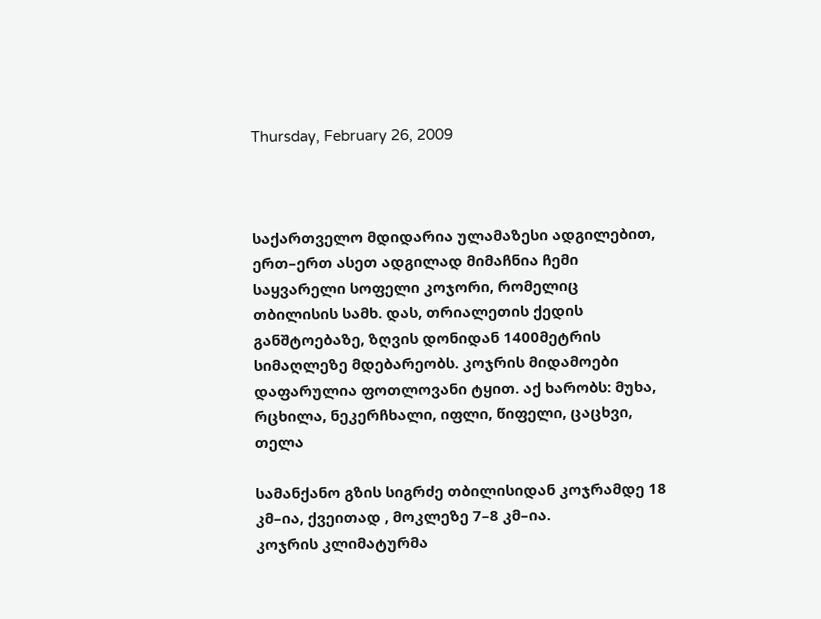Thursday, February 26, 2009



საქართველო მდიდარია ულამაზესი ადგილებით, ერთ–ერთ ასეთ ადგილად მიმაჩნია ჩემი საყვარელი სოფელი კოჯორი, რომელიც თბილისის სამხ. დას, თრიალეთის ქედის განშტოებაზე, ზღვის დონიდან 1400მეტრის სიმაღლეზე მდებარეობს. კოჯრის მიდამოები დაფარულია ფოთლოვანი ტყით. აქ ხარობს: მუხა, რცხილა, ნეკერჩხალი, იფლი, წიფელი, ცაცხვი, თელა

სამანქანო გზის სიგრძე თბილისიდან კოჯრამდე 18 კმ–ია, ქვეითად , მოკლეზე 7–8 კმ–ია.
კოჯრის კლიმატურმა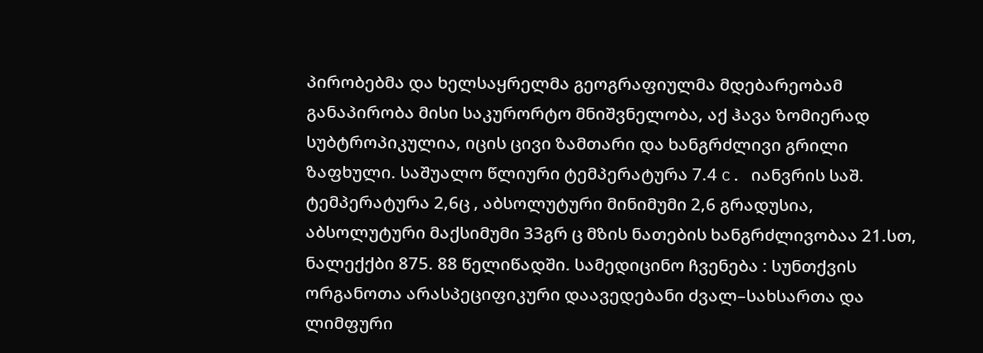პირობებმა და ხელსაყრელმა გეოგრაფიულმა მდებარეობამ განაპირობა მისი საკურორტო მნიშვნელობა, აქ ჰავა ზომიერად სუბტროპიკულია, იცის ცივი ზამთარი და ხანგრძლივი გრილი ზაფხული. საშუალო წლიური ტემპერატურა 7.4 c. იანვრის საშ. ტემპერატურა 2,6ც , აბსოლუტური მინიმუმი 2,6 გრადუსია, აბსოლუტური მაქსიმუმი 33გრ ც მზის ნათების ხანგრძლივობაა 21.სთ, ნალექქბი 875. 88 წელიწადში. სამედიცინო ჩვენება : სუნთქვის ორგანოთა არასპეციფიკური დაავედებანი ძვალ–სახსართა და ლიმფური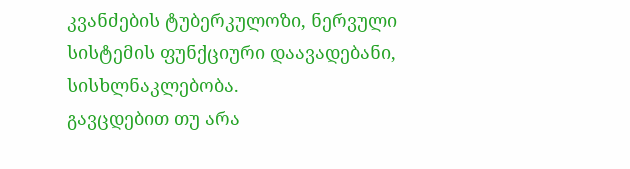კვანძების ტუბერკულოზი, ნერვული სისტემის ფუნქციური დაავადებანი, სისხლნაკლებობა.
გავცდებით თუ არა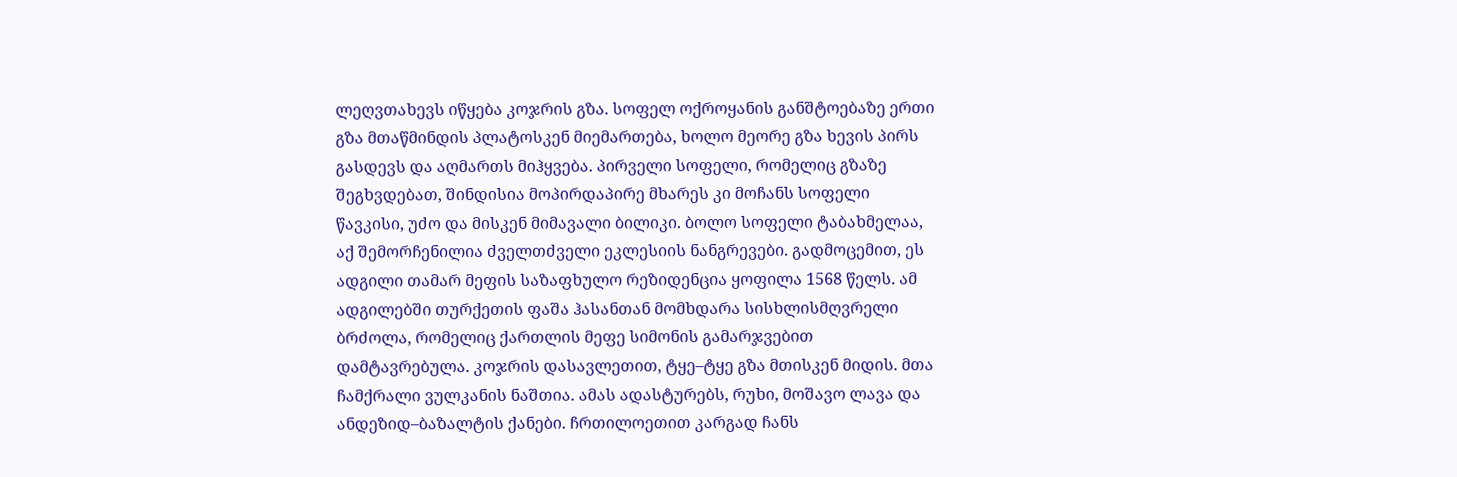ლეღვთახევს იწყება კოჯრის გზა. სოფელ ოქროყანის განშტოებაზე ერთი გზა მთაწმინდის პლატოსკენ მიემართება, ხოლო მეორე გზა ხევის პირს გასდევს და აღმართს მიჰყვება. პირველი სოფელი, რომელიც გზაზე შეგხვდებათ, შინდისია მოპირდაპირე მხარეს კი მოჩანს სოფელი წავკისი, უძო და მისკენ მიმავალი ბილიკი. ბოლო სოფელი ტაბახმელაა, აქ შემორჩენილია ძველთძველი ეკლესიის ნანგრევები. გადმოცემით, ეს ადგილი თამარ მეფის საზაფხულო რეზიდენცია ყოფილა 1568 წელს. ამ ადგილებში თურქეთის ფაშა ჰასანთან მომხდარა სისხლისმღვრელი ბრძოლა, რომელიც ქართლის მეფე სიმონის გამარჯვებით დამტავრებულა. კოჯრის დასავლეთით, ტყე–ტყე გზა მთისკენ მიდის. მთა ჩამქრალი ვულკანის ნაშთია. ამას ადასტურებს, რუხი, მოშავო ლავა და ანდეზიდ–ბაზალტის ქანები. ჩრთილოეთით კარგად ჩანს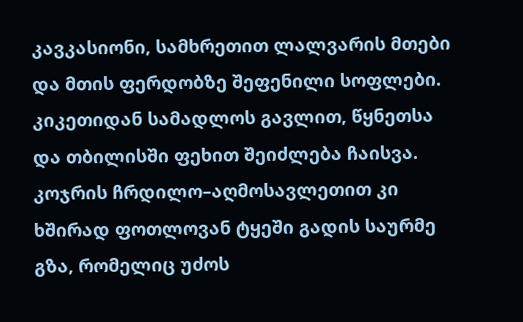კავკასიონი, სამხრეთით ლალვარის მთები და მთის ფერდობზე შეფენილი სოფლები.
კიკეთიდან სამადლოს გავლით, წყნეთსა და თბილისში ფეხით შეიძლება ჩაისვა. კოჯრის ჩრდილო–აღმოსავლეთით კი ხშირად ფოთლოვან ტყეში გადის საურმე გზა, რომელიც უძოს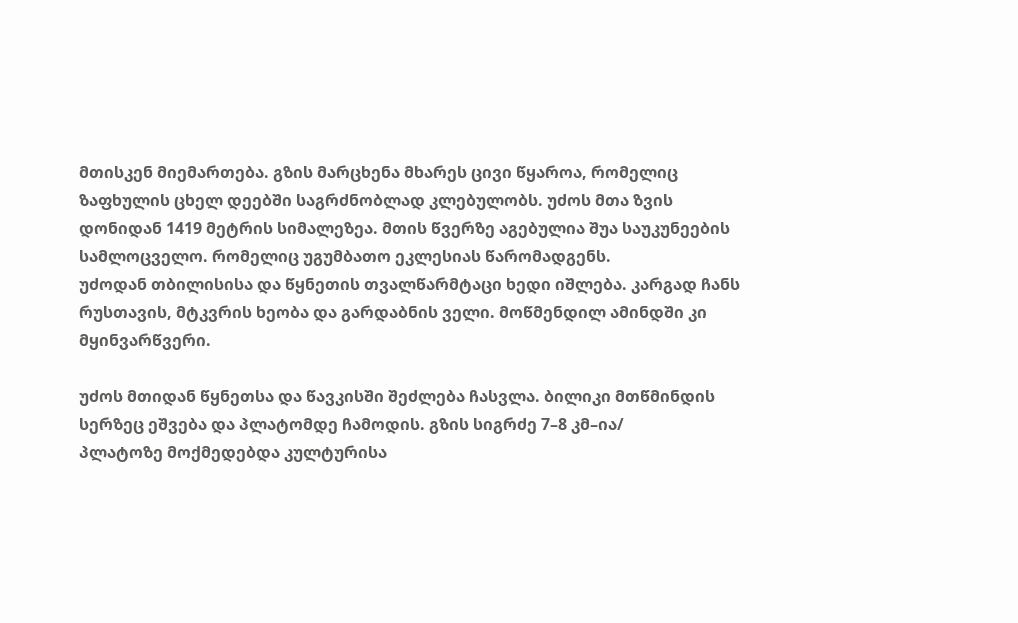მთისკენ მიემართება. გზის მარცხენა მხარეს ცივი წყაროა, რომელიც ზაფხულის ცხელ დეებში საგრძნობლად კლებულობს. უძოს მთა ზვის დონიდან 1419 მეტრის სიმალეზეა. მთის წვერზე აგებულია შუა საუკუნეების სამლოცველო. რომელიც უგუმბათო ეკლესიას წარომადგენს.
უძოდან თბილისისა და წყნეთის თვალწარმტაცი ხედი იშლება. კარგად ჩანს რუსთავის, მტკვრის ხეობა და გარდაბნის ველი. მოწმენდილ ამინდში კი მყინვარწვერი.

უძოს მთიდან წყნეთსა და წავკისში შეძლება ჩასვლა. ბილიკი მთწმინდის სერზეც ეშვება და პლატომდე ჩამოდის. გზის სიგრძე 7–8 კმ–ია/
პლატოზე მოქმედებდა კულტურისა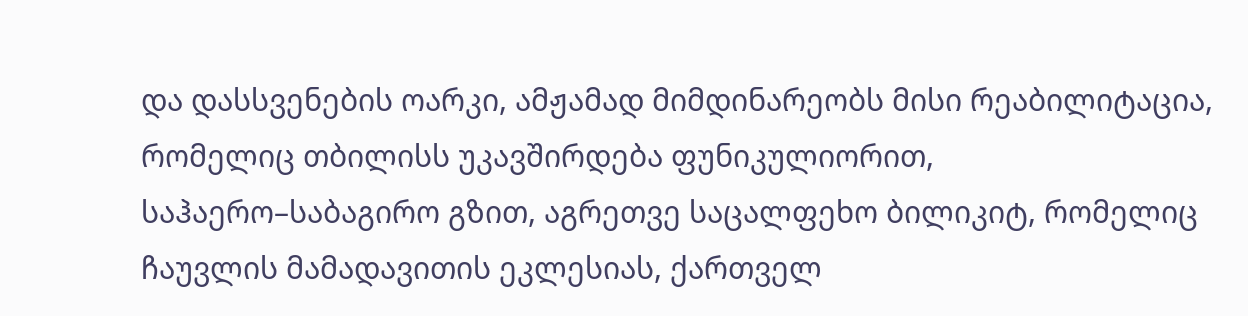და დასსვენების ოარკი, ამჟამად მიმდინარეობს მისი რეაბილიტაცია, რომელიც თბილისს უკავშირდება ფუნიკულიორით, საჰაერო–საბაგირო გზით, აგრეთვე საცალფეხო ბილიკიტ, რომელიც ჩაუვლის მამადავითის ეკლესიას, ქართველ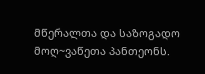მწერალთა და საზოგადო მოღ~ვაწეთა პანთეონს.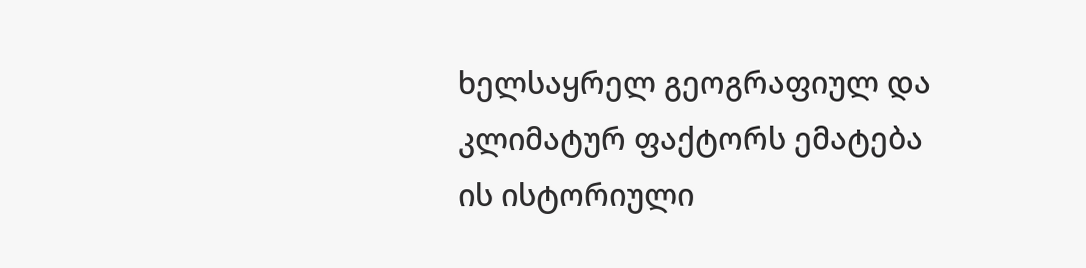ხელსაყრელ გეოგრაფიულ და კლიმატურ ფაქტორს ემატება ის ისტორიული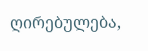ღირებულება,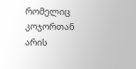რომელიც კოჯორთან არის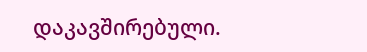დაკავშირებული.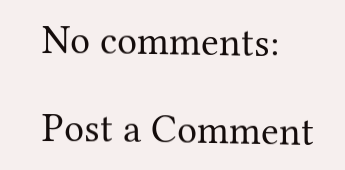No comments:

Post a Comment